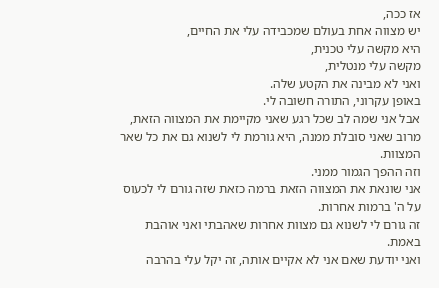אז ככה,
יש מצווה אחת בעולם שמכבידה עלי את החיים,
היא מקשה עלי טכנית,
מקשה עלי מנטלית,
ואני לא מבינה את הקטע שלה.
באופן עקרוני, התורה חשובה לי.
אבל אני שמה לב שכל רגע שאני מקיימת את המצווה הזאת, מרוב שאני סובלת ממנה, היא גורמת לי לשנוא גם את כל שאר המצוות.
וזה ההפך הגמור ממני.
אני שונאת את המצווה הזאת ברמה כזאת שזה גורם לי לכעוס על ה' ברמות אחרות.
זה גורם לי לשנוא גם מצוות אחרות שאהבתי ואני אוהבת באמת.
ואני יודעת שאם אני לא אקיים אותה, זה יקל עלי בהרבה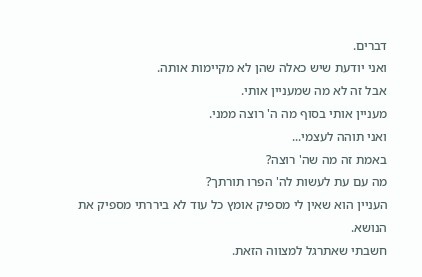דברים.
ואני יודעת שיש כאלה שהן לא מקיימות אותה.
אבל זה לא מה שמעניין אותי.
מעניין אותי בסוף מה ה' רוצה ממני.
ואני תוהה לעצמי...
באמת זה מה שה' רוצה?
מה עם עת לעשות לה' הפרו תורתך?
העניין הוא שאין לי מספיק אומץ כל עוד לא ביררתי מספיק את הנושא.
חשבתי שאתרגל למצווה הזאת.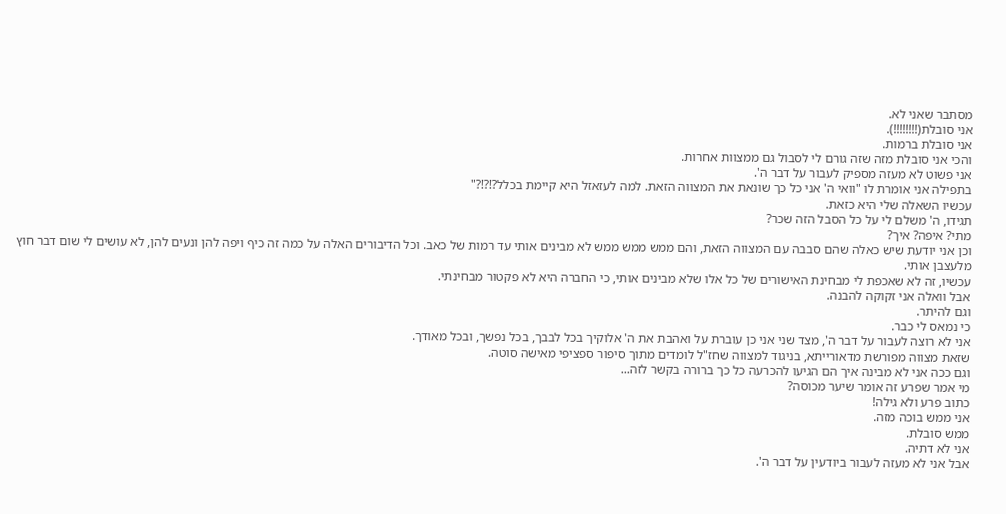מסתבר שאני לא.
אני סובלת(!!!!!!!!).
אני סובלת ברמות.
והכי אני סובלת מזה שזה גורם לי לסבול גם ממצוות אחרות.
אני פשוט לא מעזה מספיק לעבור על דבר ה'.
בתפילה אני אומרת לו "וואי ה' אני כל כך שונאת את המצווה הזאת. למה לעזאזל היא קיימת בכלל?!?!?"
עכשיו השאלה שלי היא כזאת.
תגידו, ה' משלם לי על כל הסבל הזה שכר?
מתי? איפה? איך?
וכן אני יודעת שיש כאלה שהם סבבה עם המצווה הזאת, והם ממש ממש ממש לא מבינים אותי עד רמות של כאב. וכל הדיבורים האלה על כמה זה כיף ויפה להן ונעים להן, לא עושים לי שום דבר חוץ מלעצבן אותי.
עכשיו, זה לא שאכפת לי מבחינת האישורים של כל אלו שלא מבינים אותי, כי החברה היא לא פקטור מבחינתי.
אבל וואלה אני זקוקה להבנה.
וגם להיתר.
כי נמאס לי כבר.
אני לא רוצה לעבור על דבר ה', מצד שני אני כן עוברת על ואהבת את ה' אלוקיך בכל לבבך, בכל נפשך, ובכל מאודך.
שזאת מצווה מפורשת מדאורייתא, בניגוד למצווה שחז"ל לומדים מתוך סיפור ספציפי מאישה סוטה.
וגם ככה אני לא מבינה איך הם הגיעו להכרעה כל כך ברורה בקשר לזה...
מי אמר שפרע זה אומר שיער מכוסה?
כתוב פרע ולא גילה!
אני ממש בוכה מזה.
ממש סובלת.
אני לא דתיה.
אבל אני לא מעזה לעבור ביודעין על דבר ה'.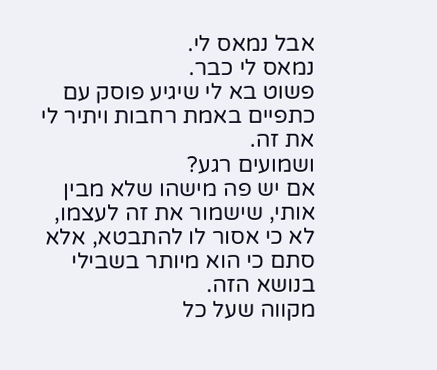אבל נמאס לי.
נמאס לי כבר.
פשוט בא לי שיגיע פוסק עם כתפיים באמת רחבות ויתיר לי את זה.
ושמועים רגע?
אם יש פה מישהו שלא מבין אותי, שישמור את זה לעצמו, לא כי אסור לו להתבטא, אלא סתם כי הוא מיותר בשבילי בנושא הזה.
מקווה שעל כל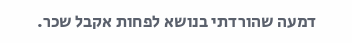דמעה שהורדתי בנושא לפחות אקבל שכר.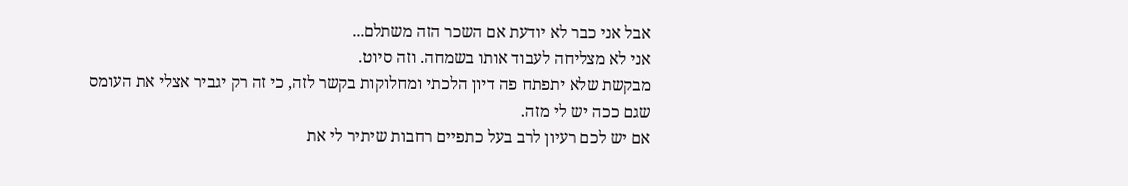אבל אני כבר לא יודעת אם השכר הזה משתלם...
אני לא מצליחה לעבוד אותו בשמחה. וזה סיוט.
מבקשת שלא יתפתח פה דיון הלכתי ומחלוקות בקשר לזה, כי זה רק יגביר אצלי את העומס שגם ככה יש לי מזה.
אם יש לכם רעיון לרב בעל כתפיים רחבות שיתיר לי את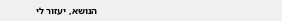הנושא, יעזור לי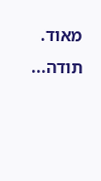מאוד.
תודה...